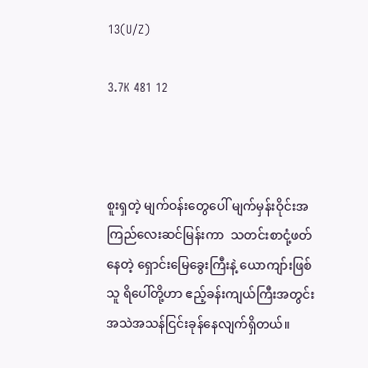13(U/Z)

3.7K 481 12



စူးရှတဲ့ မျက်ဝန်းတွေပေါ် မျက်မှန်းဝိုင်းအကြည်လေးဆင်မြန်းကာ  သတင်းစာငုံ့ဖတ်နေတဲ့ ရှောင်းမြေခွေးကြီးနဲ့ ယောကျာ်းဖြစ်သူ ရိပေါ်တို့ဟာ ဧည့်ခန်းကျယ်ကြီးအတွင်း  အသဲအသန်ငြင်းခုန်နေလျက်ရှိတယ်။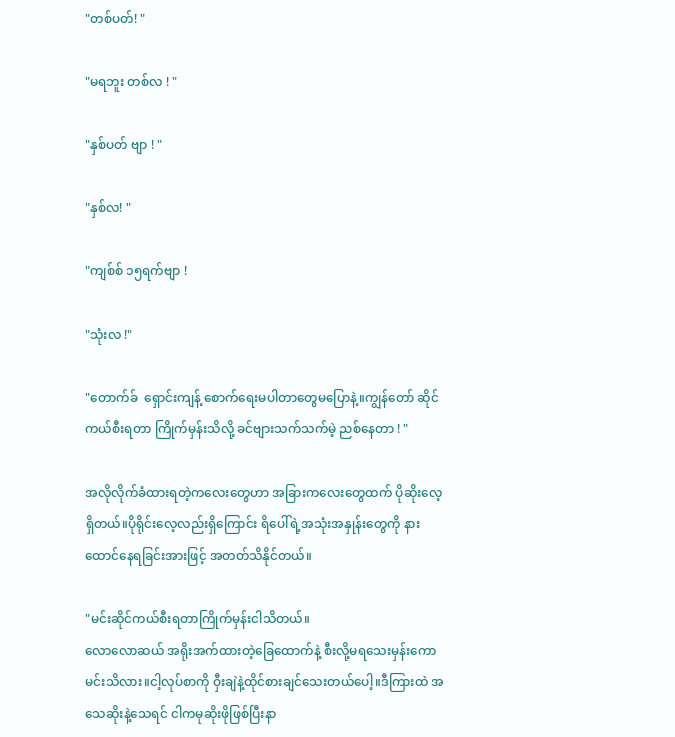"တစ်ပတ်! "

"မရဘူး တစ်လ ! "

"နှစ်ပတ် ဗျာ ! "

"နှစ်လ! "

"ကျစ်စ် ၁၅ရက်ဗျာ !

"သုံးလ !"

"တောက်ခ်  ရှောင်းကျန့် စောက်ရေးမပါတာတွေမပြောနဲ့။ကျွန်တော် ဆိုင်ကယ်စီးရတာ ကြိုက်မှန်းသိလို့ ခင်ဗျားသက်သက်မဲ့ ညစ်နေတာ ! "

အလိုလိုက်ခံထားရတဲ့ကလေးတွေဟာ အခြားကလေးတွေထက် ပိုဆိုးလေ့ရှိတယ်။ပိုရိုင်းလေ့လည်းရှိကြောင်း ရိပေါ်ရဲ့အသုံးအနှုန်းတွေကို နားထောင်နေရခြင်းအားဖြင့် အတတ်သိနိုင်တယ်။

"မင်းဆိုင်ကယ်စီးရတာကြိုက်မှန်းငါသိတယ်။
လောလောဆယ် အရိုးအက်ထားတဲ့ခြေထောက်နဲ့ စီးလို့မရသေးမှန်းကော မင်းသိလား။ငါ့လုပ်စာကို ဝှီးချဲနဲ့ထိုင်စားချင်သေးတယ်ပေါ့။ဒီကြားထဲ အသေဆိုးနဲ့သေရင် ငါကမုဆိုးဖိုဖြစ်ပြီးနာ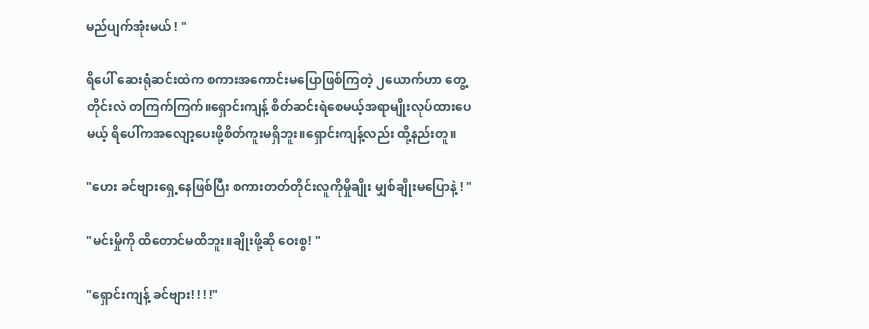မည်ပျက်အုံးမယ် ! "

ရိပေါ် ဆေးရုံဆင်းထဲက စကားအကောင်းမပြောဖြစ်ကြတဲ့ ၂ယောက်ဟာ တွေ့တိုင်းလဲ တကြက်ကြက်။ရှောင်းကျန့် စိတ်ဆင်းရဲစေမယ့်အရာမျိုးလုပ်ထားပေမယ့် ရိပေါ်ကအလျော့ပေးဖို့စိတ်ကူးမရှိဘူး။ရှောင်းကျန့်လည်း ထို့နည်းတူ။

"ဟေး ခင်ဗျားရှေ့နေဖြစ်ပြီး စကားတတ်တိုင်းလူကိုမှိုချိုး မျှစ်ချိုးမပြောနဲ့ ! "

"မင်းမှိုကို ထိတောင်မထိဘူး။ချိုးဖို့ဆို ဝေးစွ! "

"ရှောင်းကျန့် ခင်ဗျား! ! ! !"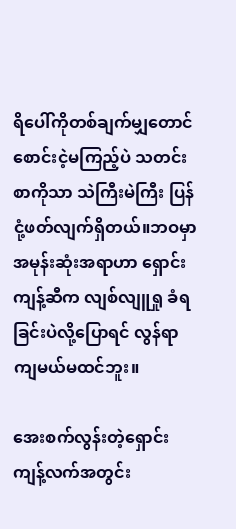ရိပေါ်ကိုတစ်ချက်မျှတောင်စောင်းငဲ့မကြည့်ပဲ သတင်းစာကိုသာ သဲကြီးမဲကြီး ပြန်ငုံ့ဖတ်လျက်ရှိတယ်။ဘဝမှာအမုန်းဆုံးအရာဟာ ရှောင်းကျန့်ဆီက လျစ်လျူရှု ခံရခြင်းပဲလို့ပြောရင် လွန်ရာကျမယ်မထင်ဘူး။

အေးစက်လွန်းတဲ့ရှောင်းကျန့်လက်အတွင်း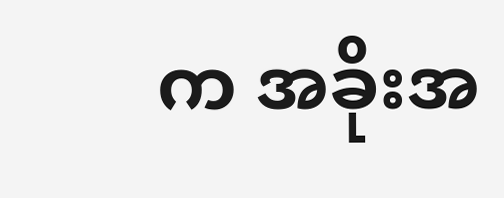က အခိုးအ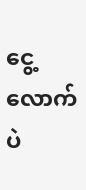ငွေ့လောက်ပဲ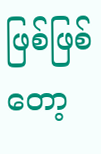ဖြစ်ဖြစ်တော့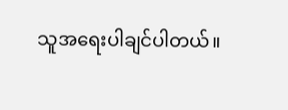သူအရေးပါချင်ပါတယ်။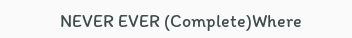NEVER EVER (Complete)Where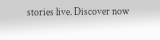stories live. Discover now